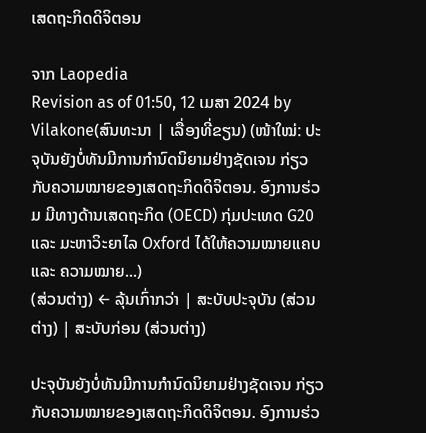ເສດຖະກິດດິຈິຕອນ

ຈາກ Laopedia
Revision as of 01:50, 12 ເມສາ 2024 by Vilakone(ສົນທະນາ | ເລື່ອງທີ່ຂຽນ) (ໜ້າໃໝ່: ປະຈຸບັນຍັງບໍ່ທັນມີການກຳນົດນິຍາມຢ່າງຊັດເຈນ ກ່ຽວກັບຄວາມໝາຍຂອງເສດຖະກິດດິຈິຕອນ. ອົງການຮ່ວມ ມີທາງດ້ານເສດຖະກິດ (OECD) ກຸ່ມປະເທດ G20 ແລະ ມະຫາວິະຍາໄລ Oxford ໄດ້ໃຫ້ຄວາມໝາຍແຄບ ແລະ ຄວາມໝາຍ...)
(ສ່ວນຕ່າງ) ← ລຸ້ນເກົ່າກວ່າ | ສະບັບປະຈຸບັນ (ສ່ວນຕ່າງ) | ສະບັບກ່ອນ (ສ່ວນຕ່າງ)

ປະຈຸບັນຍັງບໍ່ທັນມີການກຳນົດນິຍາມຢ່າງຊັດເຈນ ກ່ຽວກັບຄວາມໝາຍຂອງເສດຖະກິດດິຈິຕອນ. ອົງການຮ່ວ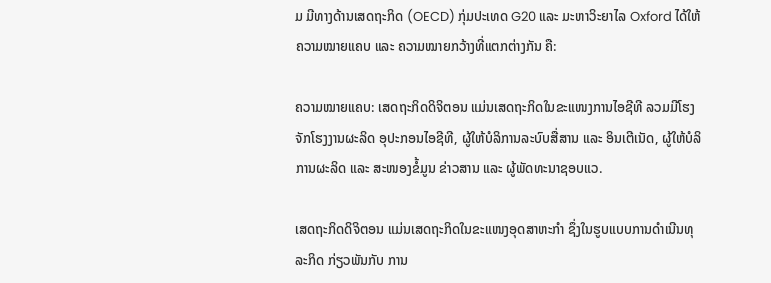ມ ມີທາງດ້ານເສດຖະກິດ (OECD) ກຸ່ມປະເທດ G20 ແລະ ມະຫາວິະຍາໄລ Oxford ໄດ້ໃຫ້ຄວາມໝາຍແຄບ ແລະ ຄວາມໝາຍກວ້າງທີ່ແຕກຕ່າງກັນ ຄື:

ຄວາມໝາຍແຄບ: ເສດຖະກິດດິຈິຕອນ ແມ່ນເສດຖະກິດໃນຂະແໜງການໄອຊີທີ ລວມມີໂຮງຈັກໂຮງງານຜະລິດ ອຸປະກອນໄອຊີທີ, ຜູ້ໃຫ້ບໍລິການລະບົບສື່ສານ ແລະ ອິນເຕີເນັດ, ຜູ້ໃຫ້ບໍລິການຜະລິດ ແລະ ສະໜອງຂໍ້ມູນ ຂ່າວສານ ແລະ ຜູ້ພັດທະນາຊອບແວ.

ເສດຖະກິດດິຈິຕອນ ແມ່ນເສດຖະກິດໃນຂະແໜງອຸດສາຫະກຳ ຊຶ່ງໃນຮູບແບບການດໍາເນີນທຸລະກິດ ກ່ຽວພັນກັບ ການ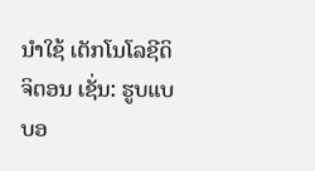ນໍາໃຊ້ ເຕັກໂນໂລຊີດິຈິຕອນ ເຊັ່ນ: ຮູບແບບອ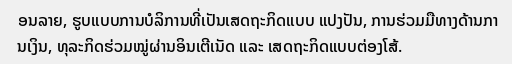ອນລາຍ, ຮູບແບບການບໍລິການທີ່ເປັນເສດຖະກິດແບບ ແປງປັນ, ການຮ່ວມມືທາງດ້ານການເງິນ, ທຸລະກິດຮ່ວມໝູ່ຜ່ານອິນເຕີເນັດ ແລະ ເສດຖະກິດແບບຕ່ອງໂສ້.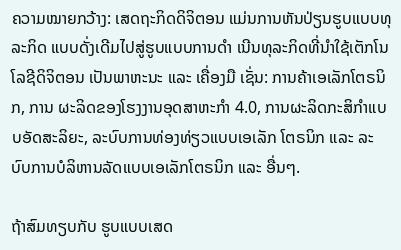ຄວາມໝາຍກວ້າງ: ເສດຖະກິດດິຈິຕອນ ແມ່ນການຫັນປ່ຽນຮູບແບບທຸລະກິດ ແບບດັ່ງເດີມໄປສູ່ຮູບແບບການດໍາ ເນີນທຸລະກິດທີ່ນໍາໃຊ້ເຕັກໂນໂລຊີດິຈິຕອນ ເປັນພາຫະນະ ແລະ ເຄື່ອງມື ເຊັ່ນ: ການຄ້າເອເລັກໂຕຣນິກ, ການ ຜະລິດຂອງໂຮງງານອຸດສາຫະກຳ 4.0, ການຜະລິດກະສິກຳແບບອັດສະລິຍະ, ລະບົບການທ່ອງທ່ຽວແບບເອເລັກ ໂຕຣນິກ ແລະ ລະບົບການບໍລິຫານລັດແບບເອເລັກໂຕຣນິກ ແລະ ອື່ນໆ.

ຖ້າສົມທຽບກັບ ຮູບແບບເສດ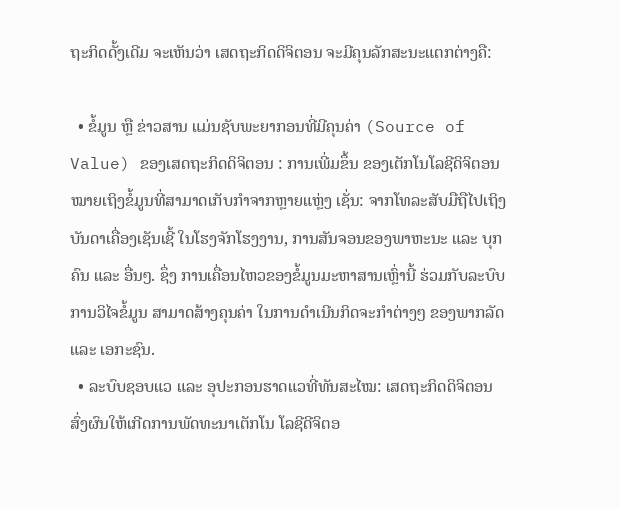ຖະກິດດັ້ງເດີມ ຈະເຫັນວ່າ ເສດຖະກິດດິຈິຕອນ ຈະມີຄຸນລັກສະນະແຕກຕ່າງຄື:

  • ຂໍ້ມູນ ຫຼື ຂ່າວສານ ແມ່ນຊັບພະຍາກອນທີ່ມີຄຸນຄ່າ (Source of Value) ຂອງເສດຖະກິດດິຈິຕອນ : ການເພີ່ມຂຶ້ນ ຂອງເຕັກໂນໂລຊີດິຈິຕອນ ໝາຍເຖິງຂໍ້ມູນທີ່ສາມາດເກັບກໍາຈາກຫຼາຍແຫຼ່ງ ເຊັ່ນ: ຈາກໂທລະສັບມືຖືໄປເຖິງ ບັນດາເຄື່ອງເຊັນເຊີ້ ໃນໂຮງຈັກໂຮງງານ, ການສັນຈອນຂອງພາຫະນະ ແລະ ບຸກຄົນ ແລະ ອື່ນໆ. ຊຶ່ງ ການເຄື່ອນໄຫວຂອງຂໍ້ມູນມະຫາສານເຫຼົ່ານີ້ ຮ່ວມກັບລະບົບການວິໄຈຂໍ້ມູນ ສາມາດສ້າງຄຸນຄ່າ ໃນການດໍາເນີນກິດຈະກຳຕ່າງໆ ຂອງພາກລັດ ແລະ ເອກະຊົນ.
  • ລະບົບຊອບແວ ແລະ ອຸປະກອນຮາດແວທີ່ທັນສະໄໝ: ເສດຖະກິດດິຈິຕອນ ສົ່ງຜົນໃຫ້ເກີດການພັດທະນາເຕັກໂນ ໂລຊີດີຈິຕອ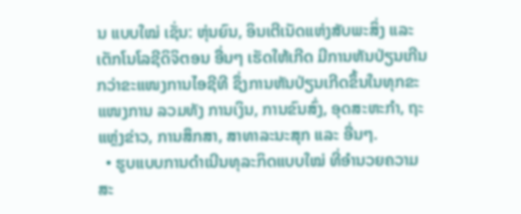ນ ແບບໃໝ່ ເຊັ່ນ: ຫຸ່ນຍົນ, ອິນເຕີເນັດແຫ່ງສັບພະສິ່ງ ແລະ ເຕັກໂນໂລຊີດິຈິຕອນ ອື່ນໆ ເຮັດໃຫ້ເກີດ ມີການຫັນປ່ຽນເກີນກວ່າຂະແໜງການໄອຊີທີ ຊຶ່ງການຫັນປ່ຽນເກີດຂຶ້ນໃນທຸກຂະແໜງການ ລວມທັງ ການເງິນ, ການຂົນສົ່ງ, ອຸດສະຫະກຳ, ຖະແຫຼ່ງຂ່າວ, ການສຶກສາ, ສາທາລະນະສຸກ ແລະ ອື່ນໆ.
  • ຮູບແບບການດໍາເນີນທຸລະກິດແບບໃໝ່ ທີ່ອໍານວຍຄວາມສະ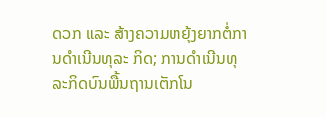ດວກ ແລະ ສ້າງຄວາມຫຍຸ້ງຍາກຕໍ່ການດໍາເນີນທຸລະ ກິດ; ການດໍາເນີນທຸລະກິດບົນພື້ນຖານເຕັກໂນ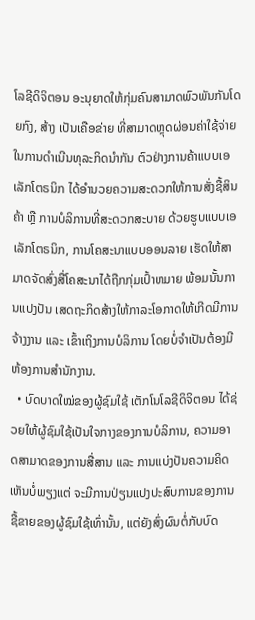ໂລຊີດິຈິຕອນ ອະນຸຍາດໃຫ້ກຸ່ມຄົນສາມາດພົວພັນກັນໂດຍກົງ, ສ້າງ ເປັນເຄືອຂ່າຍ ທີ່ສາມາດຫຼຸດຜ່ອນຄ່າໃຊ້ຈ່າຍໃນການດໍາເນີນທຸລະກິດນໍາກັນ ຕົວຢ່າງການຄ້າແບບເອເລັກໂຕຣນິກ ໄດ້ອໍານວຍຄວາມສະດວກໃຫ້ການສັ່ງຊື້ສິນຄ້າ ຫຼື ການບໍລິການທີ່ສະດວກສະບາຍ ດ້ວຍຮູບແບບເອເລັກໂຕຣນິກ, ການໂຄສະນາແບບອອນລາຍ ເຮັດໃຫ້ສາມາດຈັດສົ່ງສື່ໂຄສະນາໄດ້ຖືກກຸ່ມເປົ້າຫມາຍ ພ້ອມນັ້ນການແປງປັນ ເສດຖະກິດສ້າງໃຫ້ກາລະໂອກາດໃຫ້ເກີດມີການຈ້າງງານ ແລະ ເຂົ້າເຖິງການບໍລິການ ໂດຍບໍ່ຈໍາເປັນຕ້ອງມີຫ້ອງການສໍານັກງານ.
  • ບົດບາດໃໝ່ຂອງຜູ້ຊົມໃຊ້ ເຕັກໂນໂລຊີດິຈິຕອນ ໄດ້ຊ່ວຍໃຫ້ຜູ້ຊົມໃຊ້ເປັນໃຈກາງຂອງການບໍລິການ, ຄວາມອາດສາມາດຂອງການສື່ສານ ແລະ ການແບ່ງປັນຄວາມຄິດເຫັນບໍ່ພຽງແຕ່ ຈະມີການປ່ຽນແປງປະສົບການຂອງການຊື້ຂາຍຂອງຜູ້ຊົມໃຊ້ເທົ່ານັ້ນ, ແຕ່ຍັງສົ່ງຜົນຕໍ່ກັບບົດ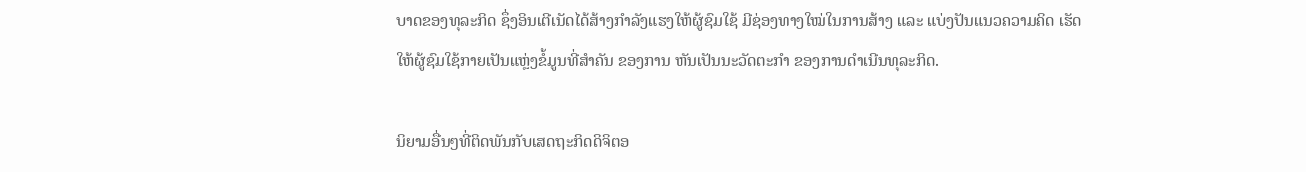ບາດຂອງທຸລະກິດ ຊຶ່ງອິນເຕີເນັດໄດ້ສ້າງກໍາລັງແຮງໃຫ້ຜູ້ຊົມໃຊ້ ມີຊ່ອງທາງໃໝ່ໃນການສ້າງ ແລະ ແບ່ງປັນແນວຄວາມຄິດ ເຮັດໃຫ້ຜູ້ຊົມໃຊ້ກາຍເປັນແຫຼ່ງຂໍ້ມູນທີ່ສໍາຄັນ ຂອງການ ຫັນເປັນນະວັດຕະກຳ ຂອງການດໍາເນີນທຸລະກິດ.

ນິຍາມອື່ນໆທີ່ຕິດພັນກັບເສດຖະກິດດິຈິຕອ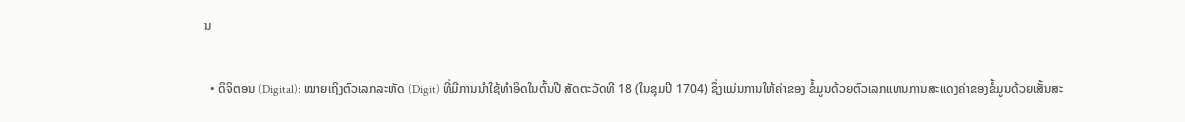ນ

  • ດິຈິຕອນ (Digital): ໝາຍເຖິງຕົວເລກລະຫັດ (Digit) ທີ່ມີການນໍາໃຊ້ທໍາອິດໃນຕົ້ນປີ ສັດຕະວັດທີ 18 (ໃນຊຸມປີ 1704) ຊຶ່ງແມ່ນການໃຫ້ຄ່າຂອງ ຂໍ້ມູນດ້ວຍຕົວເລກແທນການສະແດງຄ່າຂອງຂໍ້ມູນດ້ວຍເສັ້ນສະ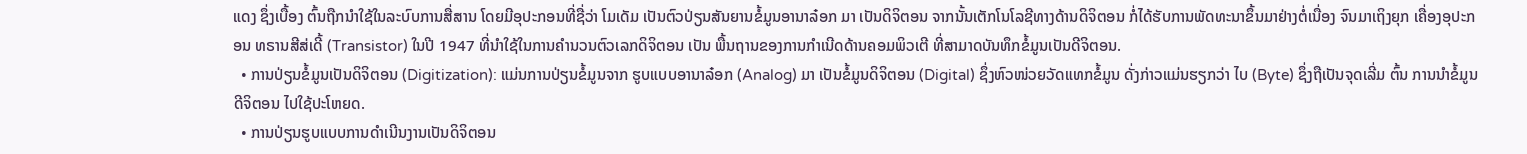ແດງ ຊຶ່ງເບື້ອງ ຕົ້ນຖືກນໍາໃຊ້ໃນລະບົບການສື່ສານ ໂດຍມີອຸປະກອນທີ່ຊື່ວ່າ ໂມເດັມ ເປັນຕົວປ່ຽນສັນຍານຂໍ້ມູນອານາລ໋ອກ ມາ ເປັນດິຈິຕອນ ຈາກນັ້ນເຕັກໂນໂລຊີທາງດ້ານດິຈິຕອນ ກໍ່ໄດ້ຮັບການພັດທະນາຂຶ້ນມາຢ່າງຕໍ່ເນື່ອງ ຈົນມາເຖິງຍຸກ ເຄື່ອງອຸປະກອນ ທຣານສີສ່ເດີ້ (Transistor) ໃນປີ 1947 ທີ່ນໍາໃຊ້ໃນການຄໍານວນຕົວເລກດິຈິຕອນ ເປັນ ພື້ນຖານຂອງການກຳເນີດດ້ານຄອມພິວເຕີ ທີ່ສາມາດບັນທຶກຂໍ້ມູນເປັນດີຈິຕອນ.
  • ການປ່ຽນຂໍ້ມູນເປັນດິຈິຕອນ (Digitization): ແມ່ນການປ່ຽນຂໍ້ມູນຈາກ ຮູບແບບອານາລ໋ອກ (Analog) ມາ ເປັນຂໍ້ມູນດິຈິຕອນ (Digital) ຊຶ່ງຫົວໜ່ວຍວັດແທກຂໍ້ມູນ ດັ່ງກ່າວແມ່ນຮຽກວ່າ ໄບ (Byte) ຊຶ່ງຖືເປັນຈຸດເລີ່ມ ຕົ້ນ ການນໍາຂໍ້ມູນດີຈິຕອນ ໄປໃຊ້ປະໂຫຍດ.
  • ການປ່ຽນຮູບແບບການດໍາເນີນງານເປັນດິຈິຕອນ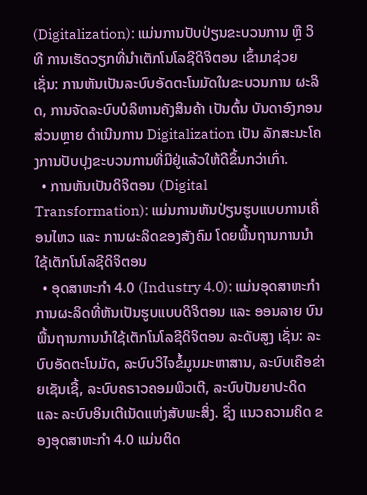(Digitalization): ແມ່ນການປັບປ່ຽນຂະບວນການ ຫຼື ວິທີ ການເຮັດວຽກທີ່ນໍາເຕັກໂນໂລຊີດິຈິຕອນ ເຂົ້າມາຊ່ວຍ ເຊັ່ນ: ການຫັນເປັນລະບົບອັດຕະໂນມັດໃນຂະບວນການ ຜະລິດ, ການຈັດລະບົບບໍລິຫານຄັງສິນຄ້າ ເປັນຕົ້ນ ບັນດາອົງກອນສ່ວນຫຼາຍ ດໍາເນີນການ Digitalization ເປັນ ລັກສະນະໂຄງການປັບປຸງຂະບວນການທີ່ມີຢູ່ແລ້ວໃຫ້ດີຂຶ້ນກວ່າເກົ່າ.
  • ການຫັນເປັນດິຈິຕອນ (Digital Transformation): ແມ່ນການຫັນປ່ຽນຮູບແບບການເຄື່ອນໄຫວ ແລະ ການຜະລິດຂອງສັງຄົມ ໂດຍພື້ນຖານການນໍາໃຊ້ເຕັກໂນໂລຊີດິຈິຕອນ
  • ອຸດສາຫະກຳ 4.0 (Industry 4.0): ແມ່ນອຸດສາຫະກຳການຜະລິດທີ່ຫັນເປັນຮູບແບບດິຈິຕອນ ແລະ ອອນລາຍ ບົນພື້ນຖານການນໍາໃຊ້ເຕັກໂນໂລຊີດິຈິຕອນ ລະດັບສູງ ເຊັ່ນ: ລະບົບອັດຕະໂນມັດ, ລະບົບວິໄຈຂໍ້ມູນມະຫາສານ, ລະບົບເຄືອຂ່າຍເຊັນເຊື້, ລະບົບຄຣາວຄອມພິວເຕີ, ລະບົບປັນຍາປະດິດ ແລະ ລະບົບອິນເຕີເນັດແຫ່ງສັບພະສິ່ງ. ຊຶ່ງ ແນວຄວາມຄິດ ຂອງອຸດສາຫະກຳ 4.0 ແມ່ນຕິດ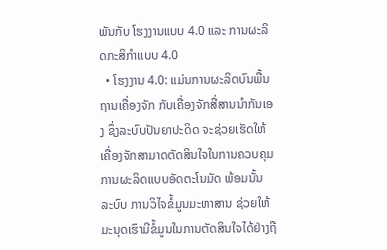ພັນກັບ ໂຮງງານແບບ 4.0 ແລະ ການຜະລິດກະສິກຳແບບ 4.0
  • ໂຮງງານ 4.0: ແມ່ນການຜະລິດບົນພື້ນຖານເຄື່ອງຈັກ ກັບເຄື່ອງຈັກສື່ສານນໍາກັນເອງ ຊຶ່ງລະບົບປັນຍາປະດິດ ຈະຊ່ວຍເຮັດໃຫ້ເຄື່ອງຈັກສາມາດຕັດສິນໃຈໃນການຄວບຄຸມການຜະລິດແບບອັດຕະໂນມັດ ພ້ອມນັ້ນ ລະບົບ ການວິໄຈຂໍ້ມູນມະຫາສານ ຊ່ວຍໃຫ້ມະນຸດເຮົາມີຂໍ້ມູນໃນການຕັດສິນໃຈໄດ້ຢ່າງຖື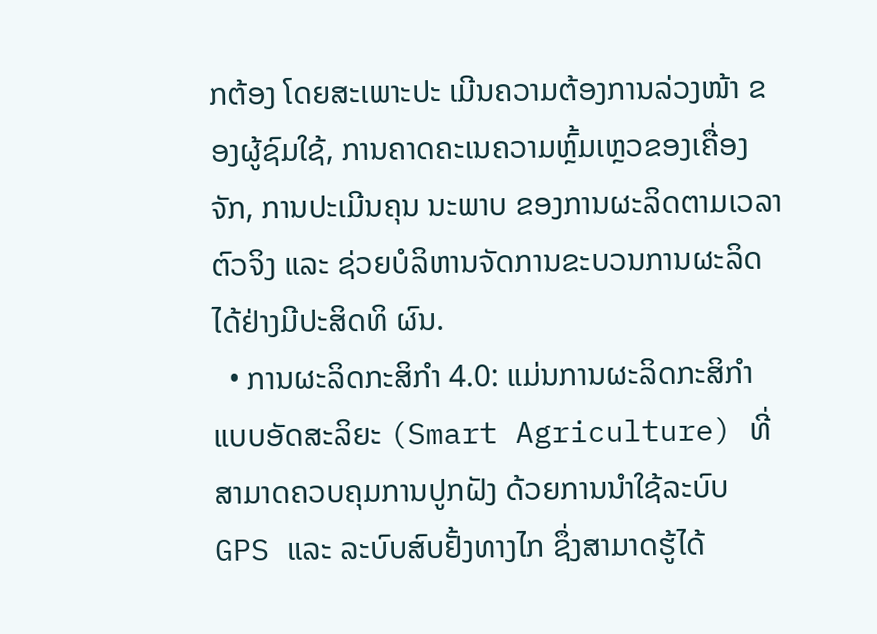ກຕ້ອງ ໂດຍສະເພາະປະ ເມີນຄວາມຕ້ອງການລ່ວງໜ້າ ຂອງຜູ້ຊົມໃຊ້, ການຄາດຄະເນຄວາມຫຼົ້ມເຫຼວຂອງເຄື່ອງຈັກ, ການປະເມີນຄຸນ ນະພາບ ຂອງການຜະລິດຕາມເວລາຕົວຈິງ ແລະ ຊ່ວຍບໍລິຫານຈັດການຂະບວນການຜະລິດໄດ້ຢ່າງມີປະສິດທິ ຜົນ.
  • ການຜະລິດກະສິກຳ 4.0: ແມ່ນການຜະລິດກະສິກຳແບບອັດສະລິຍະ (Smart Agriculture) ທີ່ສາມາດຄວບຄຸມການປູກຝັງ ດ້ວຍການນໍາໃຊ້ລະບົບ GPS ແລະ ລະບົບສົບຢັ້ງທາງໄກ ຊຶ່ງສາມາດຮູ້ໄດ້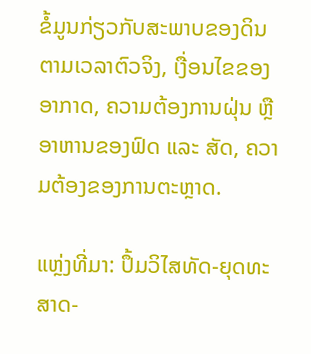ຂໍ້ມູນກ່ຽວກັບສະພາບຂອງດິນຕາມເວລາຕົວຈິງ, ເງື່ອນໄຂຂອງອາກາດ, ຄວາມຕ້ອງການຝຸ່ນ ຫຼື ອາຫານຂອງຟົດ ແລະ ສັດ, ຄວາມຕ້ອງຂອງການຕະຫຼາດ.

ແຫຼ່ງທີ່ມາ: ປຶ້ມວິໄສທັດ-ຍຸດທະສາດ-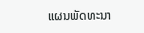ແຜນພັດທະນາ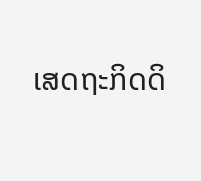ເສດຖະກິດດິ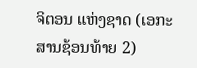ຈິຕອນ ແຫ່ງຊາດ (ເອກະສານຊ້ອນທ້າຍ 2)